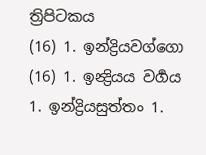ත්‍රිපිටකය
(16) 1. ඉන්ද්‍රියවග්ගො (16) 1. ඉන්‍ද්‍රියය වර්‍ගය
1. ඉන්ද්‍රියසුත්තං 1.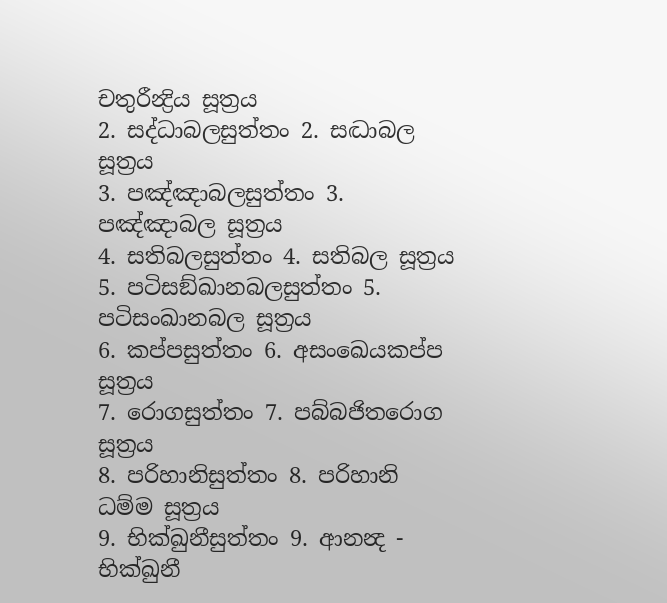චතුරීන්‍ද්‍රිය සූත්‍රය
2. සද්ධාබලසුත්තං 2. සද්‍ධාබල සූත්‍රය
3. පඤ්ඤාබලසුත්තං 3. පඤ්ඤාබල සූත්‍රය
4. සතිබලසුත්තං 4. සතිබල සූත්‍රය
5. පටිසඞ්ඛානබලසුත්තං 5. පටිසංඛානබල සූත්‍රය
6. කප්පසුත්තං 6. අසංඛෙයකප්ප සූත්‍රය
7. රොගසුත්තං 7. පබ්බජිතරොග සූත්‍රය
8. පරිහානිසුත්තං 8. පරිහානි ධම්ම සූත්‍රය
9. භික්ඛුනීසුත්තං 9. ආනන්‍ද - භික්ඛුනී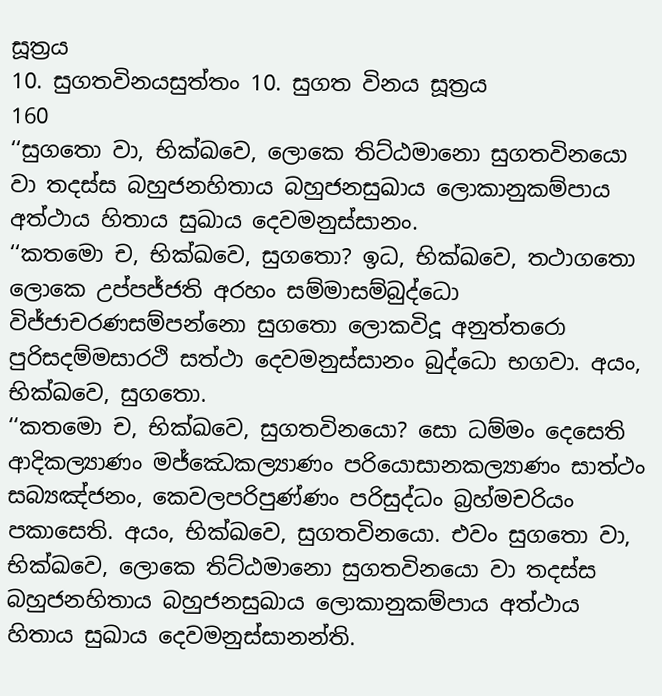සූත්‍රය
10. සුගතවිනයසුත්තං 10. සුගත විනය සූත්‍රය
160
‘‘සුගතො වා, භික්ඛවෙ, ලොකෙ තිට්ඨමානො සුගතවිනයො වා තදස්ස බහුජනහිතාය බහුජනසුඛාය ලොකානුකම්පාය අත්ථාය හිතාය සුඛාය දෙවමනුස්සානං.
‘‘කතමො ච, භික්ඛවෙ, සුගතො? ඉධ, භික්ඛවෙ, තථාගතො ලොකෙ උප්පජ්ජති අරහං සම්මාසම්බුද්ධො විජ්ජාචරණසම්පන්නො සුගතො ලොකවිදූ අනුත්තරො පුරිසදම්මසාරථි සත්ථා දෙවමනුස්සානං බුද්ධො භගවා. අයං, භික්ඛවෙ, සුගතො.
‘‘කතමො ච, භික්ඛවෙ, සුගතවිනයො? සො ධම්මං දෙසෙති ආදිකල්‍යාණං මජ්ඣෙකල්‍යාණං පරියොසානකල්‍යාණං සාත්ථං සබ්‍යඤ්ජනං, කෙවලපරිපුණ්ණං පරිසුද්ධං බ්‍රහ්මචරියං පකාසෙති. අයං, භික්ඛවෙ, සුගතවිනයො. එවං සුගතො වා, භික්ඛවෙ, ලොකෙ තිට්ඨමානො සුගතවිනයො වා තදස්ස බහුජනහිතාය බහුජනසුඛාය ලොකානුකම්පාය අත්ථාය හිතාය සුඛාය දෙවමනුස්සානන්ති.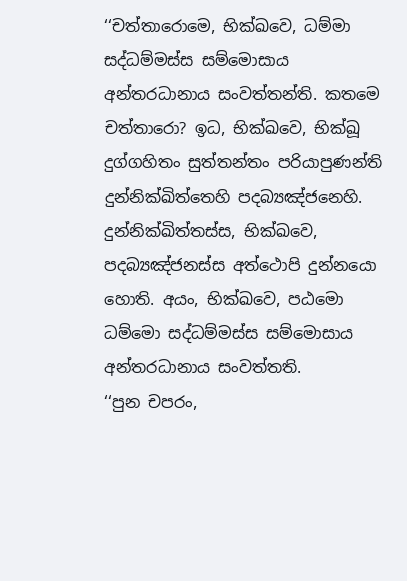‘‘චත්තාරොමෙ, භික්ඛවෙ, ධම්මා සද්ධම්මස්ස සම්මොසාය අන්තරධානාය සංවත්තන්ති. කතමෙ චත්තාරො? ඉධ, භික්ඛවෙ, භික්ඛූ දුග්ගහිතං සුත්තන්තං පරියාපුණන්ති දුන්නික්ඛිත්තෙහි පදබ්‍යඤ්ජනෙහි. දුන්නික්ඛිත්තස්ස, භික්ඛවෙ, පදබ්‍යඤ්ජනස්ස අත්ථොපි දුන්නයො හොති. අයං, භික්ඛවෙ, පඨමො ධම්මො සද්ධම්මස්ස සම්මොසාය අන්තරධානාය සංවත්තති.
‘‘පුන චපරං,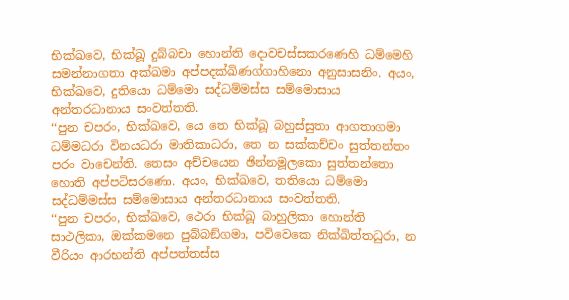භික්ඛවෙ, භික්ඛූ දුබ්බචා හොන්ති දොවචස්සකරණෙහි ධම්මෙහි සමන්නාගතා අක්ඛමා අප්පදක්ඛිණග්ගාහිනො අනුසාසනිං. අයං, භික්ඛවෙ, දුතියො ධම්මො සද්ධම්මස්ස සම්මොසාය අන්තරධානාය සංවත්තති.
‘‘පුන චපරං, භික්ඛවෙ, යෙ තෙ භික්ඛූ බහුස්සුතා ආගතාගමා ධම්මධරා විනයධරා මාතිකාධරා, තෙ න සක්කච්චං සුත්තන්තං පරං වාචෙන්ති. තෙසං අච්චයෙන ඡින්නමූලකො සුත්තන්තො හොති අප්පටිසරණො. අයං, භික්ඛවෙ, තතියො ධම්මො සද්ධම්මස්ස සම්මොසාය අන්තරධානාය සංවත්තති.
‘‘පුන චපරං, භික්ඛවෙ, ථෙරා භික්ඛූ බාහුලිකා හොන්ති සාථලිකා, ඔක්කමනෙ පුබ්බඞ්ගමා, පවිවෙකෙ නික්ඛිත්තධුරා, න වීරියං ආරභන්ති අප්පත්තස්ස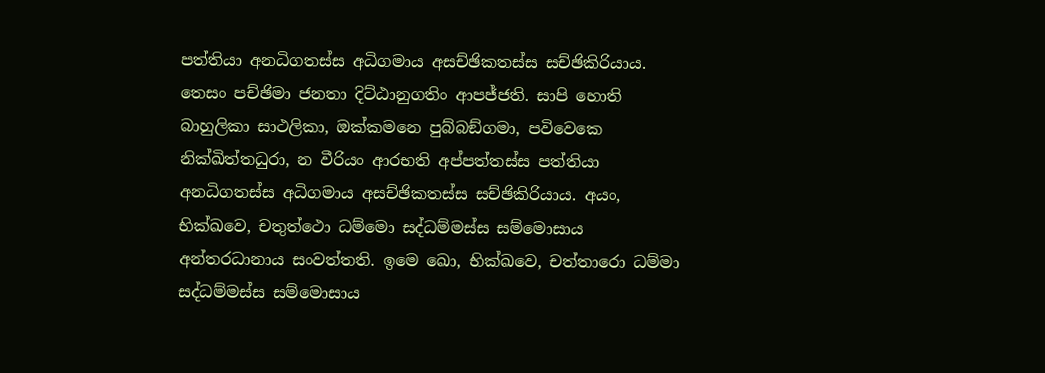පත්තියා අනධිගතස්ස අධිගමාය අසච්ඡිකතස්ස සච්ඡිකිරියාය. තෙසං පච්ඡිමා ජනතා දිට්ඨානුගතිං ආපජ්ජති. සාපි හොති බාහුලිකා සාථලිකා, ඔක්කමනෙ පුබ්බඞ්ගමා, පවිවෙකෙ නික්ඛිත්තධුරා, න වීරියං ආරභති අප්පත්තස්ස පත්තියා අනධිගතස්ස අධිගමාය අසච්ඡිකතස්ස සච්ඡිකිරියාය. අයං, භික්ඛවෙ, චතුත්ථො ධම්මො සද්ධම්මස්ස සම්මොසාය අන්තරධානාය සංවත්තති. ඉමෙ ඛො, භික්ඛවෙ, චත්තාරො ධම්මා සද්ධම්මස්ස සම්මොසාය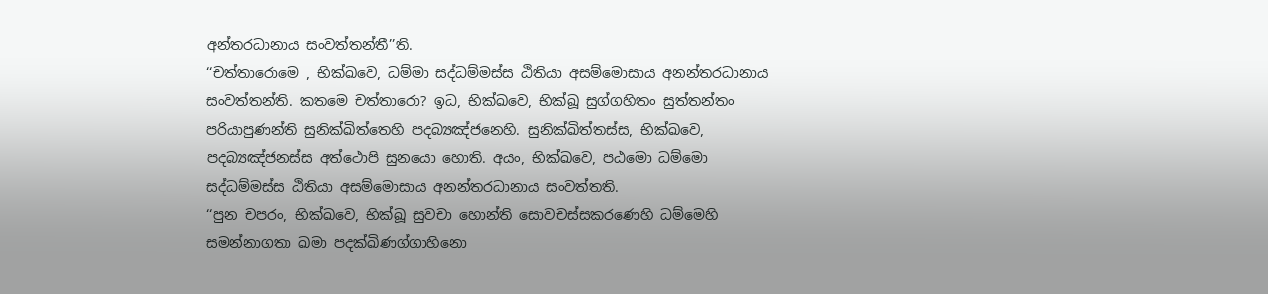අන්තරධානාය සංවත්තන්තී’’ති.
‘‘චත්තාරොමෙ , භික්ඛවෙ, ධම්මා සද්ධම්මස්ස ඨිතියා අසම්මොසාය අනන්තරධානාය සංවත්තන්ති. කතමෙ චත්තාරො? ඉධ, භික්ඛවෙ, භික්ඛූ සුග්ගහිතං සුත්තන්තං පරියාපුණන්ති සුනික්ඛිත්තෙහි පදබ්‍යඤ්ජනෙහි. සුනික්ඛිත්තස්ස, භික්ඛවෙ, පදබ්‍යඤ්ජනස්ස අත්ථොපි සුනයො හොති. අයං, භික්ඛවෙ, පඨමො ධම්මො සද්ධම්මස්ස ඨිතියා අසම්මොසාය අනන්තරධානාය සංවත්තති.
‘‘පුන චපරං, භික්ඛවෙ, භික්ඛූ සුවචා හොන්ති සොවචස්සකරණෙහි ධම්මෙහි සමන්නාගතා ඛමා පදක්ඛිණග්ගාහිනො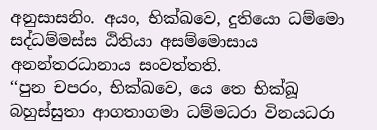අනුසාසනිං. අයං, භික්ඛවෙ, දුතියො ධම්මො සද්ධම්මස්ස ඨිතියා අසම්මොසාය අනන්තරධානාය සංවත්තති.
‘‘පුන චපරං, භික්ඛවෙ, යෙ තෙ භික්ඛූ බහුස්සුතා ආගතාගමා ධම්මධරා විනයධරා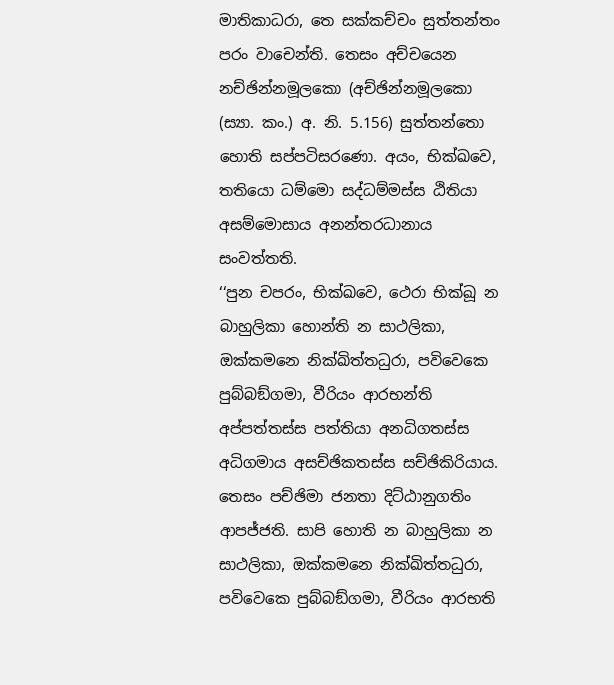මාතිකාධරා, තෙ සක්කච්චං සුත්තන්තං පරං වාචෙන්ති. තෙසං අච්චයෙන නච්ඡින්නමූලකො (අච්ඡින්නමූලකො (ස්‍යා. කං.) අ. නි. 5.156) සුත්තන්තො හොති සප්පටිසරණො. අයං, භික්ඛවෙ, තතියො ධම්මො සද්ධම්මස්ස ඨිතියා අසම්මොසාය අනන්තරධානාය සංවත්තති.
‘‘පුන චපරං, භික්ඛවෙ, ථෙරා භික්ඛූ න බාහුලිකා හොන්ති න සාථලිකා, ඔක්කමනෙ නික්ඛිත්තධුරා, පවිවෙකෙ පුබ්බඞ්ගමා, වීරියං ආරභන්ති අප්පත්තස්ස පත්තියා අනධිගතස්ස අධිගමාය අසච්ඡිකතස්ස සච්ඡිකිරියාය. තෙසං පච්ඡිමා ජනතා දිට්ඨානුගතිං ආපජ්ජති. සාපි හොති න බාහුලිකා න සාථලිකා, ඔක්කමනෙ නික්ඛිත්තධුරා, පවිවෙකෙ පුබ්බඞ්ගමා, වීරියං ආරභති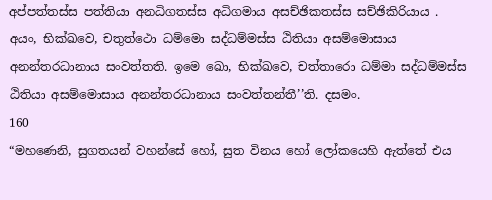අප්පත්තස්ස පත්තියා අනධිගතස්ස අධිගමාය අසච්ඡිකතස්ස සච්ඡිකිරියාය . අයං, භික්ඛවෙ, චතුත්ථො ධම්මො සද්ධම්මස්ස ඨිතියා අසම්මොසාය අනන්තරධානාය සංවත්තති. ඉමෙ ඛො, භික්ඛවෙ, චත්තාරො ධම්මා සද්ධම්මස්ස ඨිතියා අසම්මොසාය අනන්තරධානාය සංවත්තන්තී’’ති. දසමං.
160
“මහණෙනි, සුගතයන් වහන්සේ හෝ, සුත විනය හෝ ලෝකයෙහි ඇත්තේ එය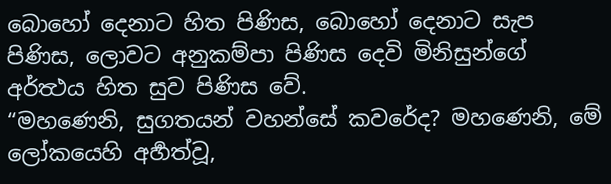බොහෝ දෙනාට හිත පිණිස, බොහෝ දෙනාට සැප පිණිස, ලොවට අනුකම්පා පිණිස දෙවි මිනිසුන්ගේ අර්ත්‍ථය හිත සුව පිණිස වේ.
“මහණෙනි, සුගතයන් වහන්සේ කවරේද? මහණෙනි, මේ ලෝකයෙහි අර්‍හත්වූ,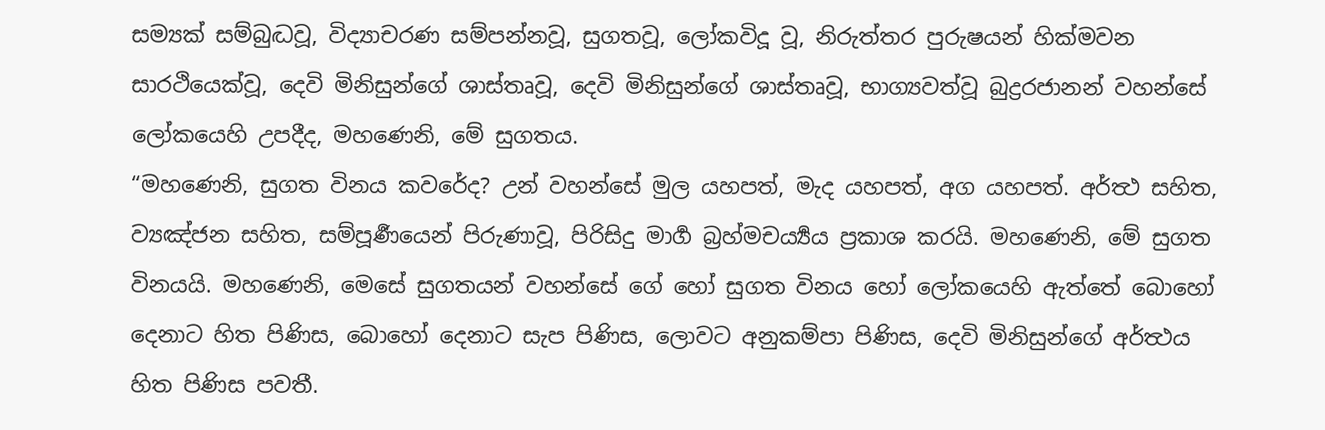සම්‍යක් සම්බුද්‍ධවූ, විද්‍යාචරණ සම්පන්නවූ, සුගතවූ, ලෝකවිදූ වූ, නිරුත්තර පුරුෂයන් හික්මවන සාරථියෙක්වූ, දෙවි මිනිසුන්ගේ ශාස්තෘවූ, දෙවි මිනිසුන්ගේ ශාස්තෘවූ, භාග්‍යවත්වූ බුද්‍රරජානන් වහන්සේ ලෝකයෙහි උපදීද, මහණෙනි, මේ සුගතය.
“මහණෙනි, සුගත විනය කවරේද? උන් වහන්සේ මුල යහපත්, මැද යහපත්, අග යහපත්. අර්ත්‍ථ සහිත, ව්‍යඤ්ජන සහිත, සම්පූර්‍ණයෙන් පිරුණාවූ, පිරිසිදු මාර්‍ග බ්‍රහ්මචර්‍ය්‍යය ප්‍රකාශ කරයි. මහණෙනි, මේ සුගත විනයයි. මහණෙනි, මෙසේ සුගතයන් වහන්සේ ගේ හෝ සුගත විනය හෝ ලෝකයෙහි ඇත්තේ බොහෝ දෙනාට හිත පිණිස, බොහෝ දෙනාට සැප පිණිස, ලොවට අනුකම්පා පිණිස, දෙවි මිනිසුන්ගේ අර්ත්‍ථය හිත පිණිස පවතී.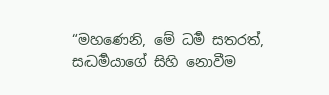“මහණෙනි, මේ ධර්‍ම සතරත්, සද්‍ධර්‍මයාගේ සිහි නොවීම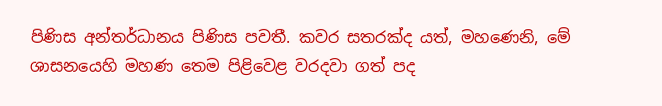පිණිස අන්තර්ධානය පිණිස පවතී. කවර සතරක්ද යත්, මහණෙනි, මේ ශාසනයෙහි මහණ තෙම පිළිවෙළ වරදවා ගත් පද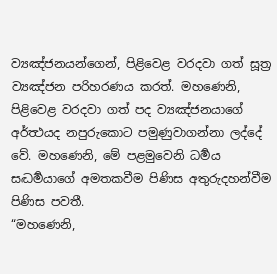ව්‍යඤ්ජනයන්ගෙන්, පිළිවෙළ වරදවා ගත් සූත්‍ර ව්‍යඤ්ජන පරිහරණය කරත්. මහණෙනි, පිළිවෙළ වරදවා ගත් පද ව්‍යඤ්ජනයාගේ අර්ත්‍ථයද නපුරුකොට පමුණුවාගන්නා ලද්දේ වේ. මහණෙනි, මේ පළමුවෙනි ධර්‍මය සද්‍ධර්‍මයාගේ අමතකවීම පිණිස අතුරුදහන්වීම පිණිස පවතී.
“මහණෙනි,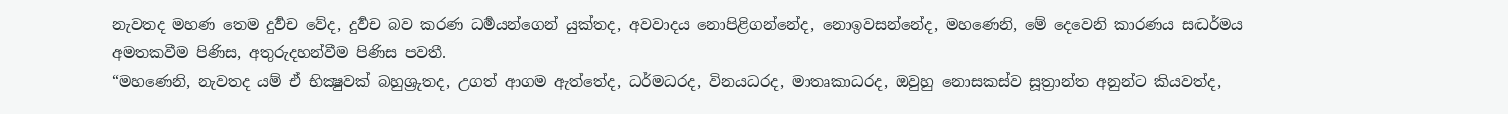නැවතද මහණ තෙම දුර්‍වච වේද, දුර්‍වච බව කරණ ධර්‍මයන්ගෙන් යුක්තද, අවවාදය නොපිළිගන්නේද, නොඉවසන්නේද, මහණෙනි, මේ දෙවෙනි කාරණය සද්‍ධර්මය අමතකවීම පිණිස, අතුරුදහන්වීම පිණිස පවතී.
“මහණෙනි, නැවතද යම් ඒ භික්‍ෂුවක් බහුශ්‍රුතද, උගත් ආගම ඇත්තේද, ධර්මධරද, විනයධරද, මාතෘකාධරද, ඔවුහු නොසකස්ව සූත්‍රාන්ත අනුන්ට කියවත්ද,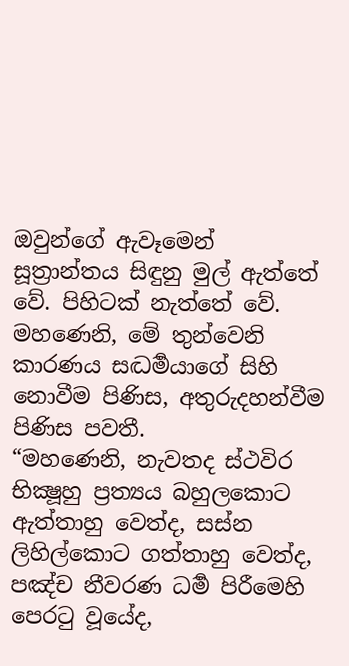ඔවුන්ගේ ඇවෑමෙන් සූත්‍රාන්තය සිඳුනු මුල් ඇත්තේ වේ. පිහිටක් නැත්තේ වේ. මහණෙනි, මේ තුන්වෙනි කාරණය සද්‍ධර්‍මයාගේ සිහි නොවීම පිණිස, අතුරුදහන්වීම පිණිස පවතී.
“මහණෙනි, නැවතද ස්ථවිර භික්‍ෂූහු ප්‍රත්‍යය බහුලකොට ඇත්තාහු වෙත්ද, සස්න ලිහිල්කොට ගත්තාහු වෙත්ද, පඤ්ච නීවරණ ධර්‍ම පිරීමෙහි පෙරටු වූයේද,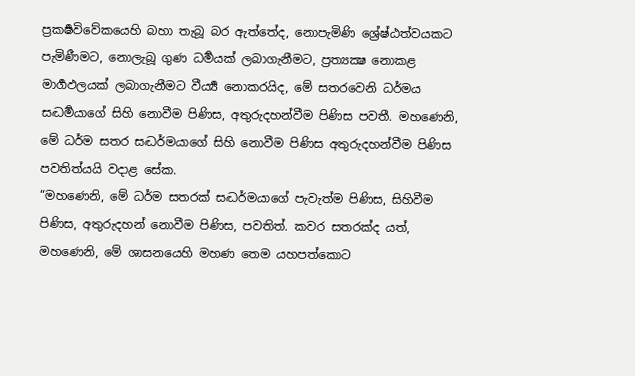ප්‍රකර්‍ෂවිවේකයෙහි බහා තැබූ බර ඇත්තේද, නොපැමිණි ශ්‍රේෂ්ඨත්වයකට පැමිණීමට, නොලැබූ ගුණ ධර්‍මයක් ලබාගැනීමට, ප්‍රත්‍යක්‍ෂ නොකළ මාර්‍ගඵලයක් ලබාගැනීමට වීර්‍ය්‍ය නොකරයිද, මේ සතරවෙනි ධර්මය සද්‍ධර්‍මයාගේ සිහි නොවීම පිණිස, අතුරුදහන්වීම පිණිස පවතී. මහණෙනි, මේ ධර්ම සතර සද්‍ධර්මයාගේ සිහි නොවීම පිණිස අතුරුදහන්වීම පිණිස පවතිත්යයි වදාළ සේක.
“මහණෙනි, මේ ධර්ම සතරක් සද්‍ධර්මයාගේ පැවැත්ම පිණිස, සිහිවීම පිණිස, අතුරුදහන් නොවීම පිණිස, පවතිත්. කවර සතරක්ද යත්, මහණෙනි, මේ ශාසනයෙහි මහණ තෙම යහපත්කොට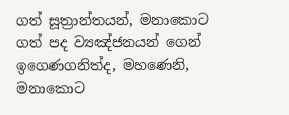ගත් සූත්‍රාන්තයන්, මනාකොට ගත් පද ව්‍යඤ්ජනයන් ගෙන් ඉගෙණගනිත්ද, මහණෙනි, මනාකොට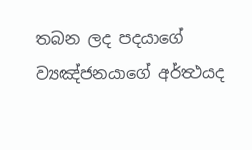තබන ලද පදයාගේ ව්‍යඤ්ජනයාගේ අර්ත්‍ථයද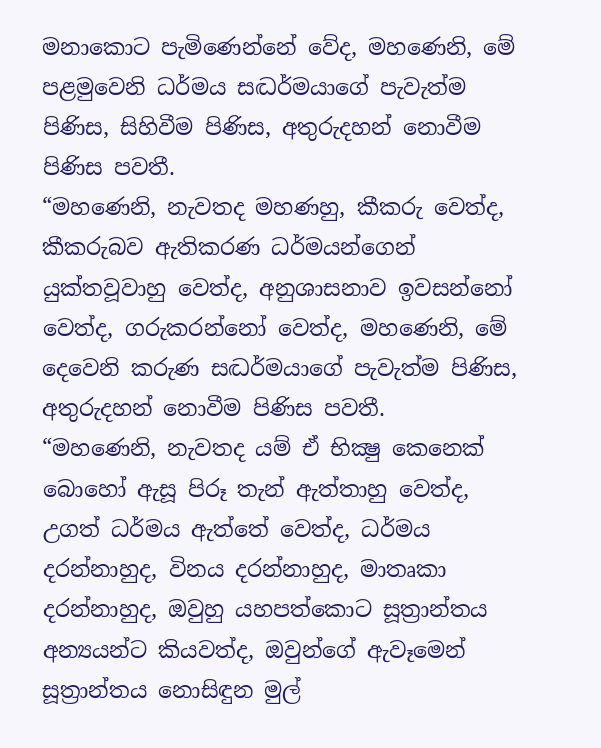මනාකොට පැමිණෙන්නේ වේද, මහණෙනි, මේ පළමුවෙනි ධර්මය සද්‍ධර්මයාගේ පැවැත්ම පිණිස, සිහිවීම පිණිස, අතුරුදහන් නොවීම පිණිස පවතී.
“මහණෙනි, නැවතද මහණහු, කීකරු වෙත්ද, කීකරුබව ඇතිකරණ ධර්මයන්ගෙන් යුක්තවූවාහු වෙත්ද, අනුශාසනාව ඉවසන්නෝ වෙත්ද, ගරුකරන්නෝ වෙත්ද, මහණෙනි, මේ දෙවෙනි කරුණ සද්‍ධර්මයාගේ පැවැත්ම පිණිස, අතුරුදහන් නොවීම පිණිස පවතී.
“මහණෙනි, නැවතද යම් ඒ භික්‍ෂු කෙනෙක් බොහෝ ඇසූ පිරූ තැන් ඇත්තාහු වෙත්ද, උගත් ධර්මය ඇත්තේ වෙත්ද, ධර්මය දරන්නාහුද, විනය දරන්නාහුද, මාතෘකා දරන්නාහුද, ඔවුහු යහපත්කොට සූත්‍රාන්තය අන්‍යයන්ට කියවත්ද, ඔවුන්ගේ ඇවෑමෙන් සූත්‍රාන්තය නොසිඳුන මුල්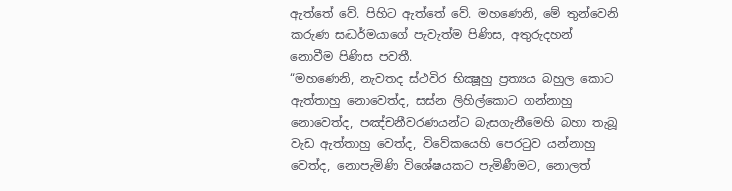ඇත්තේ වේ. පිහිට ඇත්තේ වේ. මහණෙනි, මේ තුන්වෙනි කරුණ සද්‍ධර්මයාගේ පැවැත්ම පිණිස, අතුරුදහන් නොවීම පිණිස පවතී.
“මහණෙනි, නැවතද ස්ථවිර භික්‍ෂූහු ප්‍රත්‍යය බහුල කොට ඇත්තාහු නොවෙත්ද, සස්න ලිහිල්කොට ගන්නාහු නොවෙත්ද, පඤ්චනීවරණයන්ට බැසගැනීමෙහි බහා තැබූ වැඩ ඇත්තාහු වෙත්ද, විවේකයෙහි පෙරටුව යන්නාහු වෙත්ද, නොපැමිණි විශේෂයකට පැමිණීමට, නොලත්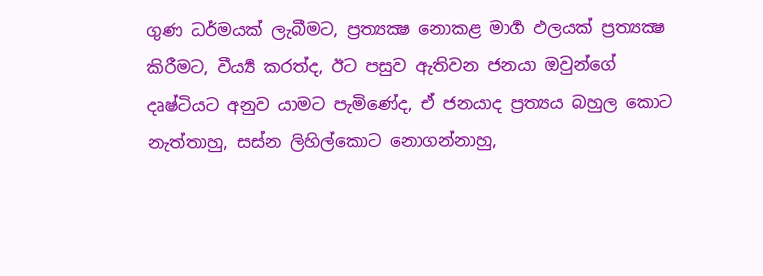ගුණ ධර්මයක් ලැබීමට, ප්‍රත්‍යක්‍ෂ නොකළ මාර්‍ග ඵලයක් ප්‍රත්‍යක්‍ෂ කිරීමට, වීර්‍ය්‍ය කරත්ද, ඊට පසුව ඇතිවන ජනයා ඔවුන්ගේ දෘෂ්ටියට අනුව යාමට පැමිණේද, ඒ ජනයාද ප්‍රත්‍යය බහුල කොට නැත්තාහු, සස්න ලිහිල්කොට නොගන්නාහු,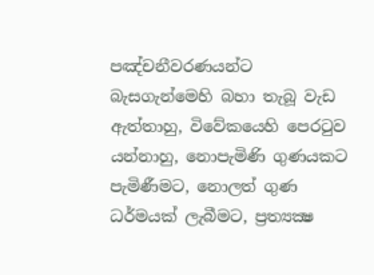පඤ්චනීවරණයන්ට බැසගැන්මෙහි බහා තැබූ වැඩ ඇත්තාහු, විවේකයෙහි පෙරටුව යන්නාහු, නොපැමිණි ගුණයකට පැමිණීමට, නොලත් ගුණ ධර්මයක් ලැබීමට, ප්‍රත්‍යක්‍ෂ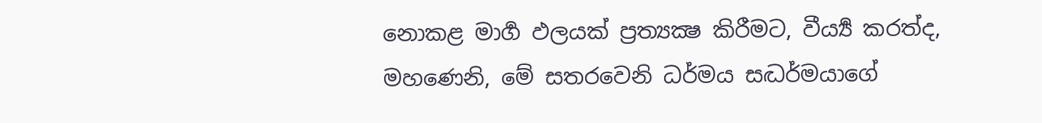නොකළ මාර්‍ග ඵලයක් ප්‍රත්‍යක්‍ෂ කිරීමට, වීර්‍ය්‍ය කරත්ද, මහණෙනි, මේ සතරවෙනි ධර්මය සද්‍ධර්මයාගේ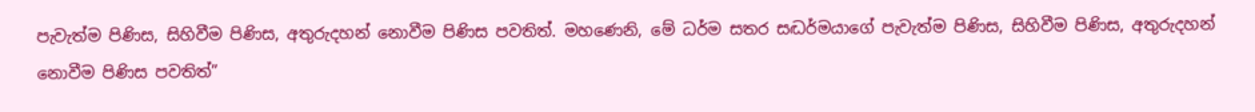පැවැත්ම පිණිස, සිහිවීම පිණිස, අතුරුදහන් නොවීම පිණිස පවතිත්. මහණෙනි, මේ ධර්ම සතර සද්‍ධර්මයාගේ පැවැත්ම පිණිස, සිහිවීම පිණිස, අතුරුදහන් නොවීම පිණිස පවතිත්”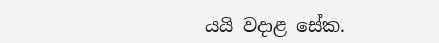යයි වදාළ සේක.